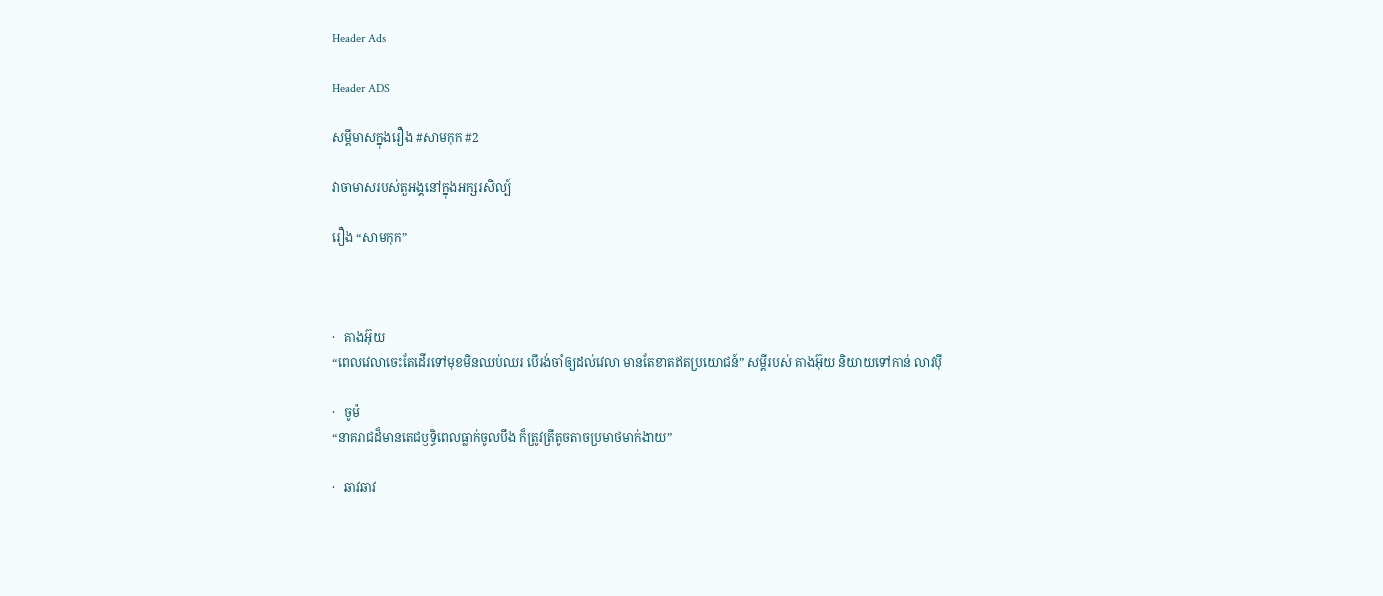Header Ads

Header ADS

សម្ដីមាសក្នុងរឿង #សាមកុក #2

វាចាមាសរបស់តួអង្គនៅក្នុងអក្សរសិល្ប៍

រឿង “សាមកុក”



·   គាងអ៊ុយ
“ពេលវេលាចេះតែដើរទៅមុខមិនឈប់ឈរ បើរង់ចាំឲ្យដល់វេលា មានតែខាតឥតប្រយោជន៍” សម្ដីរបស់ គាងអ៊ុយ និយាយទៅកាន់ លាវប៉ី

·   ចូម៉
“នាគរាជដ៏មានតេជឫទ្ធិពេលធ្លាក់ចូលបឹង ក៏ត្រូវត្រីតូចតាចប្រមាថមាក់ងាយ”

·   ឆាវឆាវ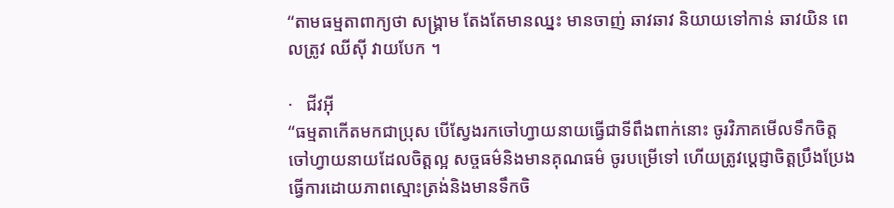“តាមធម្មតាពាក្យថា សង្រ្គាម តែងតែមានឈ្នះ មានចាញ់ ឆាវឆាវ និយាយទៅកាន់ ឆាវយិន ពេលត្រូវ ឈីស៊ី វាយបែក ។

·   ជីវអ៊ី
“ធម្មតាកើតមកជាប្រុស បើស្វែងរកចៅហ្វាយនាយធ្វើជាទីពឹងពាក់នោះ ចូរវិភាគមើលទឹកចិត្ត ចៅហ្វាយនាយដែលចិត្តល្អ សច្ចធម៌និងមានគុណធម៌ ចូរបម្រើទៅ ហើយត្រូវប្ដេជ្ញាចិត្តប្រឹងប្រែងធ្វើការដោយភាពស្មោះត្រង់និងមានទឹកចិ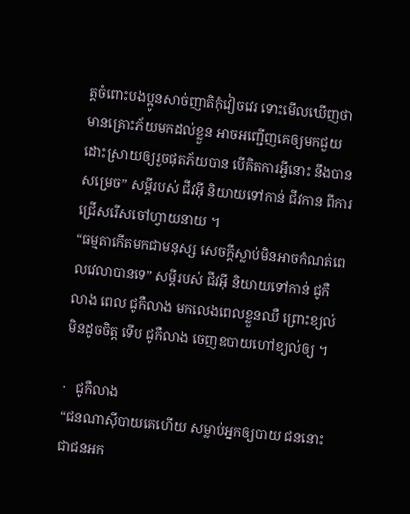ត្តចំពោះបងប្អូនសាច់ញាតិកុំវៀចវេរ ទោះមើលឃើញថាមានគ្រោះភ័យមកដល់ខ្លួន អាចអញ្ជើញគេឲ្យមកជួយដោះស្រាយឲ្យរួចផុតភ័យបាន បើគិតការអ្វីនោះ នឹងបានសម្រេច” សម្ដីរបស់ ជីវអ៊ី និយាយទៅកាន់ ជីវកាន ពីការជ្រើសរើសចៅហ្វាយនាយ ។
“ធម្មតាកើតមកជាមនុស្ស សេចក្ដីស្លាប់មិនអាចកំណត់ពេលវេលាបានទេ” សម្ដីរបស់ ជីវអ៊ី និយាយទៅកាន់ ជូកឺលាង ពេល ជូកឺលាង មកលេងពេលខ្លួនឈឺ ព្រោះខ្យល់មិនដូចចិត្ត ទើប ជូកឺលាង ចេញឧបាយហៅខ្យល់ឲ្យ ។

·   ជូកឺលាង
“ជនណាស៊ីបាយគេហើយ សម្លាប់អ្នកឲ្យបាយ ជននោះជាជនអក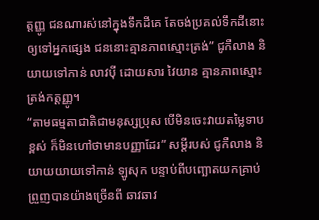ត្តញ្ញូ ជនណារស់នៅក្នុងទឹកដីគេ តែចង់ប្រគល់ទឹកដីនោះឲ្យទៅអ្នកផ្សេង ជននោះគ្មានភាពស្មោះត្រង់” ជូកឺលាង និយាយទៅកាន់ លាវប៉ី ដោយសារ វៃយាន គ្មានភាពស្មោះត្រង់កត្តញ្ញូ។
“តាមធម្មតាជាតិជាមនុស្សប្រុស បើមិនចេះវាយតម្លៃទាបខ្ពស់ ក៏មិនហៅថាមានបញ្ញាដែរ” សម្ដីរបស់ ជូកឺលាង និយាយយាយទៅកាន់ ឡូសុក បន្ទាប់ពីបញ្ឆោតយកគ្រាប់ព្រួញបានយ៉ាងច្រើនពី ឆាវឆាវ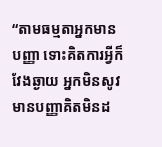“តាមធម្មតាអ្នកមានបញ្ញា ទោះគិតការអ្វីក៏វែងឆ្ងាយ អ្នកមិនសូវមានបញ្ញាគិតមិនដ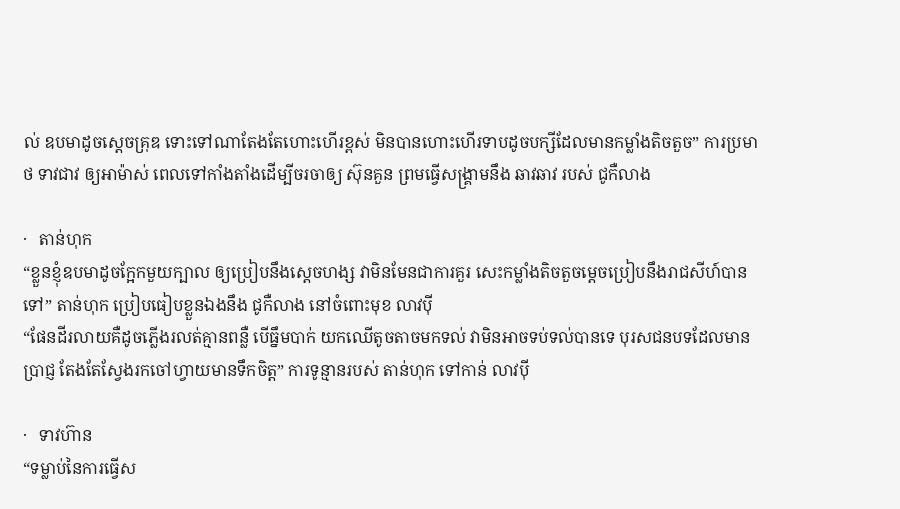ល់ ឧបមាដូចស្ដេចគ្រុឌ ទោះទៅណាតែងតែហោះហើរខ្ពស់ មិនបានហោះហើរទាបដូចបក្សីដែលមានកម្លាំងតិចតួច” ការប្រមាថ ទាវជាវ ឲ្យអាម៉ាស់ ពេលទៅកាំងតាំងដើម្បីចរចាឲ្យ ស៊ុនគួន ព្រមធ្វើសង្រ្គាមនឹង ឆាវឆាវ របស់ ជូកឺលាង

·   តាន់ហុក
“ខ្លួនខ្ញុំឧបមាដូចក្អែកមួយក្បាល ឲ្យប្រៀបនឹងស្ដេចហង្ស វាមិនមែនជាការគួរ សេះកម្លាំងតិចតួចម្ដេចប្រៀបនឹងរាជសីហ៍បានទៅ” តាន់ហុក ប្រៀបធៀបខ្លួនឯងនឹង ជូកឺលាង នៅចំពោះមុខ លាវប៉ី
“ផែនដីរលាយគឺដូចភ្លើងរលត់គ្មានពន្លឺ បើធ្នឹមបាក់ យកឈើតូចតាចមកទល់ វាមិនអាចទប់ទល់បានទេ បុរសជនបទដែលមានប្រាជ្ញ តែងតែស្វែងរកចៅហ្វាយមានទឹកចិត្ត” ការទូន្មានរបស់ តាន់ហុក ទៅកាន់ លាវប៉ី

·   ទាវហ៊ាន
“ទម្លាប់នៃការធ្វើស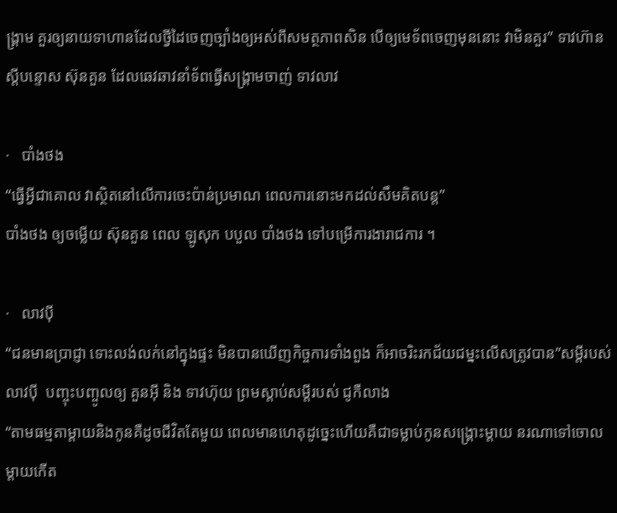ង្គ្រាម គួរឲ្យនាយទាហានដែលថ្វីដៃចេញច្បាំងឲ្យអស់ពីសមត្ថភាពសិន បើឲ្យមេទ័ពចេញមុននោះ វាមិនគួរ” ទាវហ៊ាន ស្ដីបន្ទោស ស៊ុនគួន ដែលឆេវឆាវនាំទ័ពធ្វើសង្រ្គាមចាញ់ ទាវលាវ

·   បាំងថង
“ធ្វើអ្វីជាគោល វាស្ថិតនៅលើការចេះប៉ាន់ប្រមាណ ពេលការនោះមកដល់សឹមគិតបន្ត”
បាំងថង ឲ្យចម្លើយ ស៊ុនគួន ពេល ឡូសុក បបួល បាំងថង ទៅបម្រើការងារាជការ ។

·   លាវប៉ី
“ជនមានប្រាជ្ញា ទោះលង់លក់នៅក្នុងផ្ទះ មិនបានឃើញកិច្ចការទាំងពួង ក៏អាចរិះរកជ័យជម្នះលើសត្រូវបាន”សម្ដីរបស់ លាវប៉ី  បញ្ចុះបញ្ចូលឲ្យ គួនអ៊ី និង ទាវហ៊ុយ ព្រមស្ដាប់សម្ដីរបស់ ជូកឺលាង
“តាមធម្មតាម្ដាយនិងកូនគឺដូចជីវិតតែមួយ ពេលមានហេតុដូច្នេះហើយគឺជាទម្លាប់កូនសង្រ្គោះម្ដាយ នរណាទៅចោលម្ដាយកើត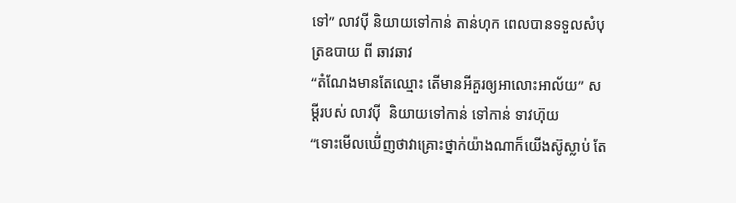ទៅ” លាវប៉ី និយាយទៅកាន់ តាន់ហុក ពេលបានទទួលសំបុត្រឧបាយ ពី ឆាវឆាវ
“តំណែងមានតែឈ្មោះ តើមានអីគួរឲ្យអាលោះអាល័យ” សម្ដីរបស់ លាវប៉ី  និយាយទៅកាន់ ទៅកាន់ ទាវហ៊ុយ
“ទោះមើលឃើ់ញថាវាគ្រោះថ្នាក់យ៉ាងណាក៏យើងស៊ូស្លាប់ តែ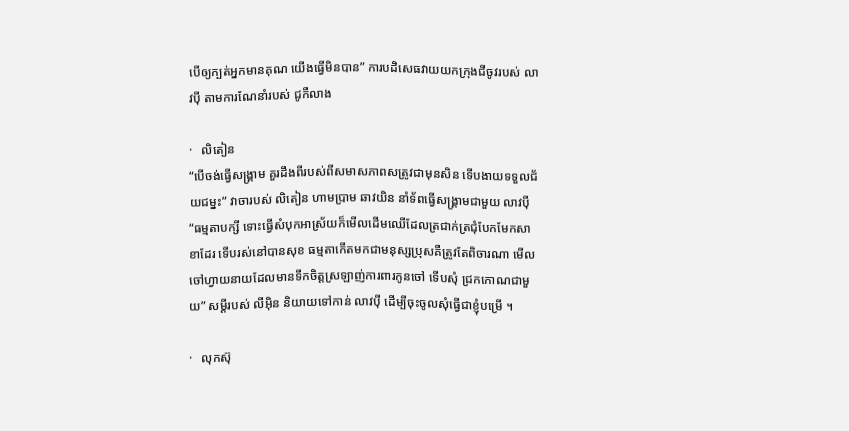បើឲ្យក្បត់អ្នកមានគុណ យើងធ្វើមិនបាន” ការបដិសេធវាយយកក្រុងជីចូវរបស់ លាវប៉ី តាមការណែនាំរបស់ ជូកឺលាង

·   លិតៀន
“បើចង់ធ្វើសង្រ្គាម គួរដឹងពីរបស់ពីសមាសភាពសត្រូវជាមុនសិន ទើបងាយទទួលជ័យជម្នះ” វាចារបស់ លិតៀន ហាមប្រាម ឆាវយិន នាំទ័ពធ្វើសង្រ្គាមជាមួយ លាវប៉ី
“ធម្មតាបក្សី ទោះធ្វើសំបុកអាស្រ័យក៏មើលដើមឈើដែលត្រជាក់ត្រជុំបែកមែកសាខាដែរ ទើបរស់នៅបានសុខ ធម្មតាកើតមកជាមនុស្សប្រុសគឺត្រូវតែពិចារណា មើលចៅហ្វាយនាយដែលមានទឹកចិត្តស្រឡាញ់ការពារកូនចៅ ទើបសុំ ជ្រកកោណជាមួយ” សម្ដីរបស់ លីអ៊ិន និយាយទៅកាន់ លាវប៉ី ដើម្បីចុះចូលសុំធ្វើជាខ្ញុំបម្រើ ។

·   លុកស៊ុ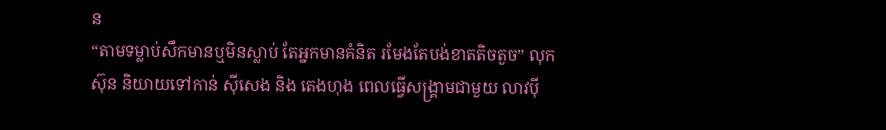ន
“តាមទម្លាប់សឹកមានឬមិនស្លាប់ តែអ្នកមានគំនិត រមែងតែបង់ខាតតិចតួច” លុកស៊ុន និយាយទៅកាន់ ស៊ីសេង និង តេងហុង ពេលធ្វើសង្រ្គាមជាមួយ លាវប៉ី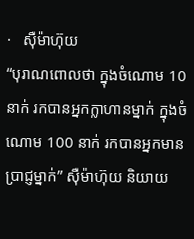·   ស៊ឺម៉ាហ៊ុយ
“បុរាណពោលថា ក្នុងចំណោម 10 នាក់ រកបានអ្នកក្លាហានម្នាក់ ក្នុងចំណោម 100 នាក់ រកបានអ្នកមានប្រាជ្ញម្នាក់” ស៊ឺម៉ាហ៊ុយ និយាយ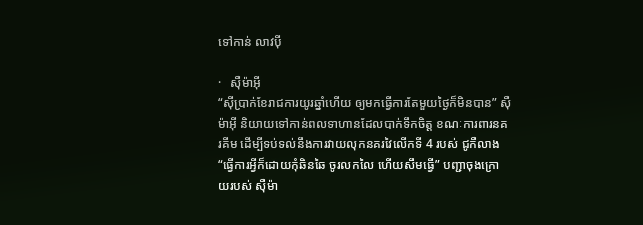ទៅកាន់ លាវប៉ី

·   ស៊ឺម៉ាអ៊ី
“ស៊ីប្រាក់ខែរាជការយូរឆ្នាំហើយ ឲ្យមកធ្វើការតែមួយថ្ងៃក៏មិនបាន” ស៊ឺម៉ាអ៊ី និយាយទៅកាន់ពលទាហានដែលបាក់ទឹកចិត្ត ខណៈការពារនគរគីម ដើម្បីទប់ទល់នឹងការវាយលុកនគរវៃលើកទី 4 របស់ ជូកឺលាង
“ធ្វើការអ្វីក៏ដោយកុំឆិនឆៃ ចូរលកលៃ ហើយសឹមធ្វើ” បញ្ជាចុងក្រោយរបស់ ស៊ឺម៉ា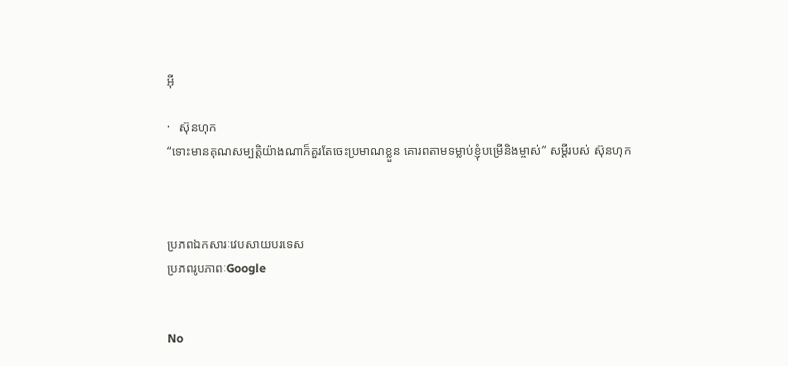អ៊ី

·   ស៊ុនហុក
“ទោះមានគុណសម្បត្តិយ៉ាងណាក៏គួរតែចេះប្រមាណខ្លួន គោរពតាមទម្លាប់ខ្ញុំបម្រើនិងម្ចាស់” សម្ដីរបស់ ស៊ុនហុក



ប្រភពឯកសារៈវេបសាយបរទេស
ប្រភពរូបភាពៈGoogle


No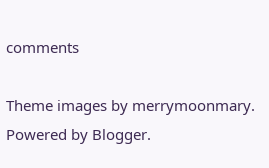comments

Theme images by merrymoonmary. Powered by Blogger.